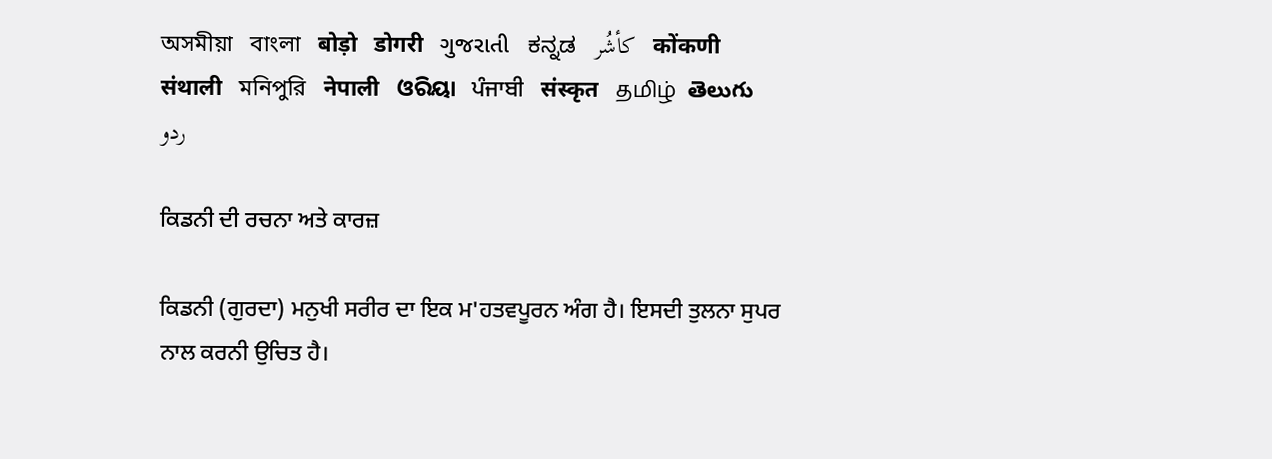অসমীয়া   বাংলা   बोड़ो   डोगरी   ગુજરાતી   ಕನ್ನಡ   كأشُر   कोंकणी   संथाली   মনিপুরি   नेपाली   ଓରିୟା   ਪੰਜਾਬੀ   संस्कृत   தமிழ்  తెలుగు   ردو

ਕਿਡਨੀ ਦੀ ਰਚਨਾ ਅਤੇ ਕਾਰਜ਼

ਕਿਡਨੀ (ਗੁਰਦਾ) ਮਨੁਖੀ ਸਰੀਰ ਦਾ ਇਕ ਮ'ਹਤਵਪੂਰਨ ਅੰਗ ਹੈ। ਇਸਦੀ ਤੁਲਨਾ ਸੁਪਰ ਨਾਲ ਕਰਨੀ ਉਚਿਤ ਹੈ।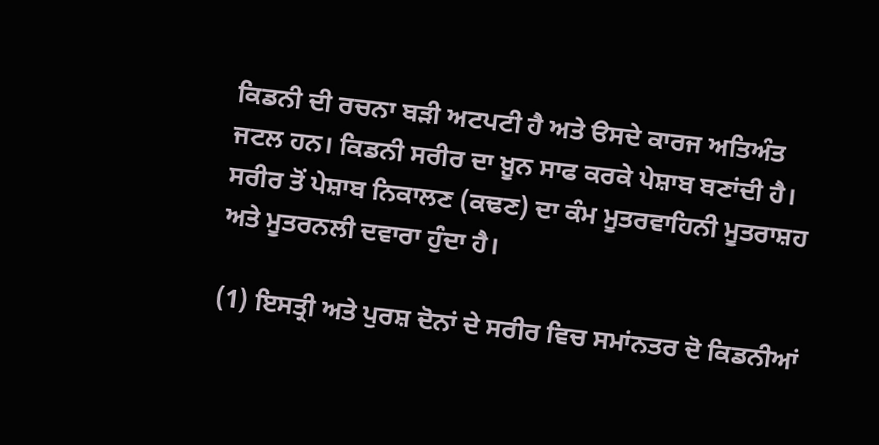ਕਿਡਨੀ ਦੀ ਰਚਨਾ ਬੜੀ ਅਟਪਟੀ ਹੈ ਅਤੇ ੳਸਦੇ ਕਾਰਜ ਅਤਿਅੰਤ ਜਟਲ ਹਨ। ਕਿਡਨੀ ਸਰੀਰ ਦਾ ਖ਼ੂਨ ਸਾਫ ਕਰਕੇ ਪੇਸ਼ਾਬ ਬਣਾਂਦੀ ਹੈ। ਸਰੀਰ ਤੋਂ ਪੇਸ਼ਾਬ ਨਿਕਾਲਣ (ਕਢਣ) ਦਾ ਕੰਮ ਮੂਤਰਵਾਹਿਨੀ ਮੂਤਰਾਸ਼ਹ ਅਤੇ ਮੂਤਰਨਲੀ ਦਵਾਰਾ ਹੁੰਦਾ ਹੈ।

(1) ਇਸਤ੍ਰੀ ਅਤੇ ਪੁਰਸ਼ ਦੋਨਾਂ ਦੇ ਸਰੀਰ ਵਿਚ ਸਮਾਂਨਤਰ ਦੋ ਕਿਡਨੀਆਂ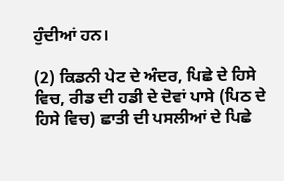ਹੁੰਦੀਆਂ ਹਨ।

(2) ਕਿਡਨੀ ਪੇਟ ਦੇ ਅੰਦਰ, ਪਿਛੇ ਦੇ ਹਿਸੇ ਵਿਚ, ਰੀਡ ਦੀ ਹਡੀ ਦੇ ਦੋਵਾਂ ਪਾਸੇ (ਪਿਠ ਦੇ ਹਿਸੇ ਵਿਚ) ਛਾਤੀ ਦੀ ਪਸਲੀਆਂ ਦੇ ਪਿਛੇ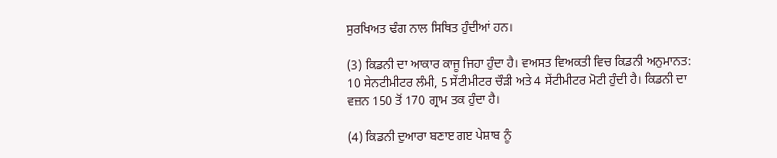ਸੁਰਖਿਅਤ ਢੰਗ ਨਾਲ ਸਿਥਿਤ ਹੁੰਦੀਆਂ ਹਨ।

(3) ਕਿਡਨੀ ਦਾ ਆਕਾਰ ਕਾਜੂ ਜਿਹਾ ਹੁੰਦਾ ਹੈ। ਵਅਸਤ ਵਿਅਕਤੀ ਵਿਚ ਕਿਡਨੀ ਅਨੁਮਾਨਤ: 10 ਸੇਨਟੀਮੀਟਰ ਲੰਮੀ, 5 ਸੇਂਟੀਮੀਟਰ ਚੌੜੀ ਅਤੇ 4 ਸੇਂਟੀਮੀਟਰ ਮੋਟੀ ਹੁੰਦੀ ਹੈ। ਕਿਡਨੀ ਦਾ ਵਜ਼ਨ 150 ਤੋਂ 170 ਗ੍ਰਾਮ ਤਕ ਹੁੰਦਾ ਹੈ।

(4) ਕਿਡਨੀ ਦੁਆਰਾ ਬਣਾੲ ਗੲ ਪੇਸ਼ਾਬ ਨੂੰ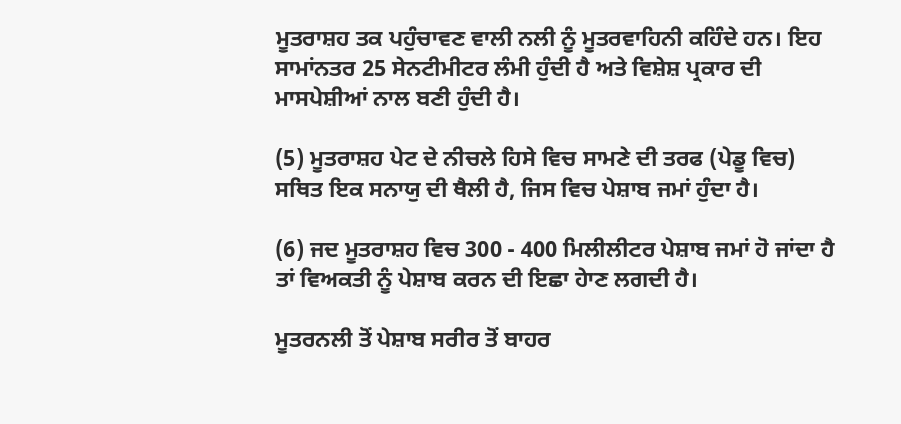ਮੂਤਰਾਸ਼ਹ ਤਕ ਪਹੁੰਚਾਵਣ ਵਾਲੀ ਨਲੀ ਨੂੰ ਮੂਤਰਵਾਹਿਨੀ ਕਹਿੰਦੇ ਹਨ। ਇਹ ਸਾਮਾਂਨਤਰ 25 ਸੇਨਟੀਮੀਟਰ ਲੰਮੀ ਹੁੰਦੀ ਹੈ ਅਤੇ ਵਿਸ਼ੇਸ਼ ਪ੍ਰਕਾਰ ਦੀ ਮਾਸਪੇਸ਼ੀਆਂ ਨਾਲ ਬਣੀ ਹੁੰਦੀ ਹੈ।

(5) ਮੂਤਰਾਸ਼ਹ ਪੇਟ ਦੇ ਨੀਚਲੇ ਹਿਸੇ ਵਿਚ ਸਾਮਣੇ ਦੀ ਤਰਫ (ਪੇਡੂ ਵਿਚ) ਸਥਿਤ ਇਕ ਸਨਾਯੁ ਦੀ ਥੈਲੀ ਹੈ, ਜਿਸ ਵਿਚ ਪੇਸ਼ਾਬ ਜਮਾਂ ਹੁੰਦਾ ਹੈ।

(6) ਜਦ ਮੂਤਰਾਸ਼ਹ ਵਿਚ 300 - 400 ਮਿਲੀਲੀਟਰ ਪੇਸ਼ਾਬ ਜਮਾਂ ਹੋ ਜਾਂਦਾ ਹੈ ਤਾਂ ਵਿਅਕਤੀ ਨੂੰ ਪੇਸ਼ਾਬ ਕਰਨ ਦੀ ਇਛਾ ਹੇਾਣ ਲਗਦੀ ਹੈ।

ਮੂਤਰਨਲੀ ਤੋਂ ਪੇਸ਼ਾਬ ਸਰੀਰ ਤੋਂ ਬਾਹਰ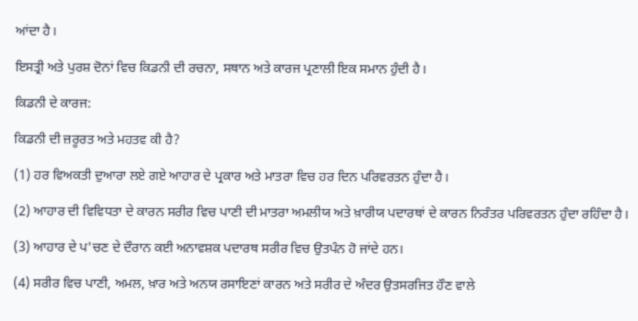ਆਂਦਾ ਹੈ।

ਇਸਤ੍ਰੀ ਅਤੇ ਪੁਰਸ਼ ਦੋਨਾਂ ਵਿਚ ਕਿਡਨੀ ਦੀ ਰਚਨਾ, ਸਥਾਨ ਅਤੇ ਕਾਰਜ ਪ੍ਰਣਾਲੀ ਇਕ ਸਮਾਨ ਹੁੰਦੀ ਹੈ।

ਕਿਡਨੀ ਦੇ ਕਾਰਜ:

ਕਿਡਨੀ ਦੀ ਜ਼ਰੂਰਤ ਅਤੇ ਮਹਤਵ ਕੀ ਹੈ?

(1) ਹਰ ਵਿਅਕਤੀ ਦੁਆਰਾ ਲਏ ਗਏ ਆਹਾਰ ਦੇ ਪ੍ਰਕਾਰ ਅਤੇ ਮਾਤਰਾ ਵਿਚ ਹਰ ਦਿਨ ਪਰਿਵਰਤਨ ਹੁੰਦਾ ਹੈ।

(2) ਆਹਾਰ ਦੀ ਵਿਵਿਧਤਾ ਦੇ ਕਾਰਨ ਸਰੀਰ ਵਿਚ ਪਾਣੀ ਦੀ ਮਾਤਰਾ ਅਮਲੀਯ ਅਤੇ ਖ਼ਾਰੀਯ ਪਦਾਰਥਾਂ ਦੇ ਕਾਰਨ ਨਿਰੰਤਰ ਪਰਿਵਰਤਨ ਹੁੰਦਾ ਰਹਿੰਦਾ ਹੈ।

(3) ਆਹਾਰ ਦੇ ਪ'ਚਣ ਦੇ ਦੌਰਾਨ ਕਈ ਅਨਾਵਸ਼ਕ ਪਦਾਰਥ ਸਰੀਰ ਵਿਚ ਉਤਪੰਨ ਹੋ ਜਾਂਦੇ ਹਨ।

(4) ਸਰੀਰ ਵਿਚ ਪਾਣੀ, ਅਮਲ, ਖ਼ਾਰ ਅਤੇ ਅਨਯ ਰਸਾਇਣਾਂ ਕਾਰਨ ਅਤੇ ਸਰੀਰ ਦੇ ਅੰਦਰ ਉਤਸਰਜਿਤ ਹੌਣ ਵਾਲੇ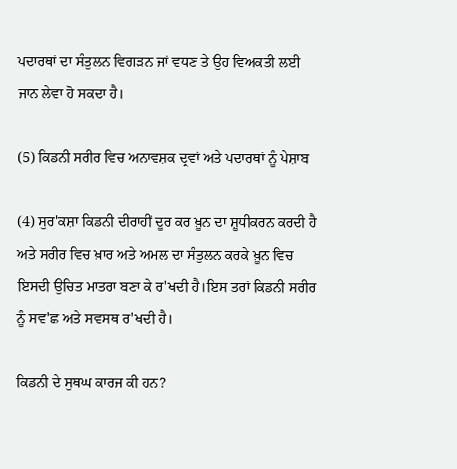ਪਦਾਰਥਾਂ ਦਾ ਸੰਤੁਲਨ ਵਿਗੜਨ ਜਾਂ ਵਧਣ ਤੇ ਉਹ ਵਿਅਕਤੀ ਲਈ ਜਾਨ ਲੇਵਾ ਹੋ ਸਕਦਾ ਹੈ।

(5) ਕਿਡਨੀ ਸਰੀਰ ਵਿਚ ਅਨਾਵਸ਼ਕ ਦ੍ਰਵਾਂ ਅਤੇ ਪਦਾਰਥਾਂ ਨੂੰ ਪੇਸ਼ਾਬ

(4) ਸੁਰ'ਕਸ਼ਾ ਕਿਡਨੀ ਦੀਰਾਹੀਂ ਦੂਰ ਕਰ ਖ਼ੂਨ ਦਾ ਸ਼ੂਧੀਕਰਨ ਕਰਦੀ ਹੈ ਅਤੇ ਸਰੀਰ ਵਿਚ ਖ਼ਾਰ ਅਤੇ ਅਮਲ ਦਾ ਸੰਤੁਲਨ ਕਰਕੇ ਖ਼ੂਨ ਵਿਚ ਇਸਦੀ ਉਚਿਤ ਮਾਤਰਾ ਬਣਾ ਕੇ ਰ'ਖਦੀ ਹੈ।ਇਸ ਤਰਾਂ ਕਿਡਨੀ ਸਰੀਰ ਨੂੰ ਸਵ'ਛ ਅਤੇ ਸਵਸਥ ਰ'ਖਦੀ ਹੈ।

ਕਿਡਨੀ ਦੇ ਸੁਥਘ ਕਾਰਜ ਕੀ ਹਨ?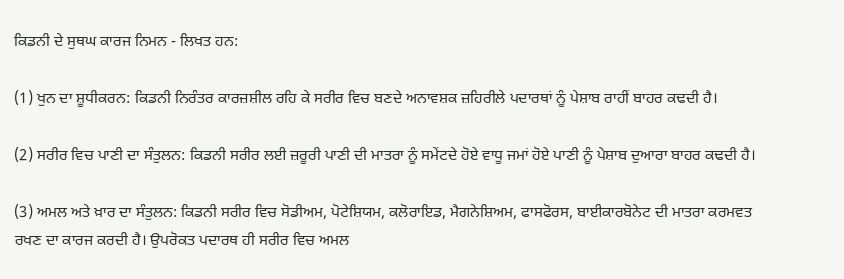ਕਿਡਨੀ ਦੇ ਸੁਥਘ ਕਾਰਜ ਨਿਮਨ - ਲਿਖਤ ਹਨ:

(1) ਖੁਨ ਦਾ ਸ਼ੂਧੀਕਰਨ: ਕਿਡਨੀ ਨਿਰੰਤਰ ਕਾਰਜ਼ਸ਼ੀਲ ਰਹਿ ਕੇ ਸਰੀਰ ਵਿਚ ਬਣਦੇ ਅਨਾਵਸ਼ਕ ਜ਼ਹਿਰੀਲੇ ਪਦਾਰਥਾਂ ਨੂੰ ਪੇਸ਼ਾਬ ਰਾਹੀਂ ਬਾਹਰ ਕਢਦੀ ਹੈ।

(2) ਸਰੀਰ ਵਿਚ ਪਾਣੀ ਦਾ ਸੰਤੁਲਨ: ਕਿਡਨੀ ਸਰੀਰ ਲਈ ਜ਼ਰੂਰੀ ਪਾਣੀ ਦੀ ਮਾਤਰਾ ਨੂੰ ਸਮੇਂਟਦੇ ਹੋਏ ਵਾਧੂ ਜਮਾਂ ਹੋਏ ਪਾਣੀ ਨੂੰ ਪੇਸ਼ਾਬ ਦੁਆਰਾ ਬਾਹਰ ਕਢਦੀ ਹੈ।

(3) ਅਮਲ ਅਤੇ ਖ਼ਾਰ ਦਾ ਸੰਤੁਲਨ: ਕਿਡਨੀ ਸਰੀਰ ਵਿਚ ਸੋਡੀਅਮ, ਪੋਟੇਸ਼ਿਯਮ, ਕਲੋਰਾਇਡ, ਮੈਗਨੇਸ਼ਿਅਮ, ਫਾਸਫੋਰਸ, ਬਾਈਕਾਰਬੋਨੇਟ ਦੀ ਮਾਤਰਾ ਕਰਮਵਤ ਰਖਣ ਦਾ ਕਾਰਜ ਕਰਦੀ ਹੈ। ਉਪਰੋਕਤ ਪਦਾਰਥ ਹੀ ਸਰੀਰ ਵਿਚ ਅਮਲ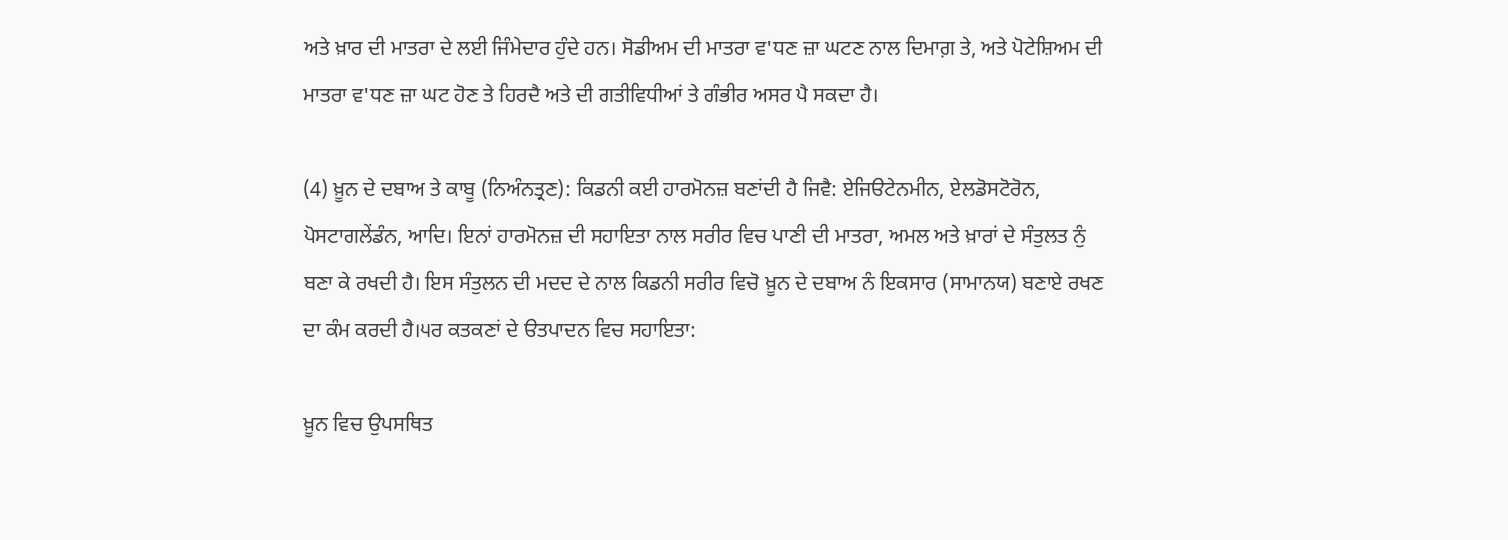ਅਤੇ ਖ਼ਾਰ ਦੀ ਮਾਤਰਾ ਦੇ ਲਈ ਜਿੰਮੇਦਾਰ ਹੁੰਦੇ ਹਨ। ਸੋਡੀਅਮ ਦੀ ਮਾਤਰਾ ਵ'ਧਣ ਜ਼ਾ ਘਟਣ ਨਾਲ ਦਿਮਾਗ਼ ਤੇ, ਅਤੇ ਪੋਟੇਸ਼ਿਅਮ ਦੀ ਮਾਤਰਾ ਵ'ਧਣ ਜ਼ਾ ਘਟ ਹੋਣ ਤੇ ਹਿਰਦੈ ਅਤੇ ਦੀ ਗਤੀਵਿਧੀਆਂ ਤੇ ਗੰਭੀਰ ਅਸਰ ਪੈ ਸਕਦਾ ਹੈ।

(4) ਖ਼ੂਨ ਦੇ ਦਬਾਅ ਤੇ ਕਾਬੂ (ਨਿਅੰਨਤ੍ਰਣ): ਕਿਡਨੀ ਕਈ ਹਾਰਮੋਨਜ਼ ਬਣਾਂਦੀ ਹੈ ਜਿਵੈ: ਏਜਿੳਟੇਨਮੀਨ, ਏਲਡੋਸਟੋਰੋਨ, ਪੋਸਟਾਗਲੇਂਡੰਨ, ਆਦਿ। ਇਨਾਂ ਹਾਰਮੋਨਜ਼ ਦੀ ਸਹਾਇਤਾ ਨਾਲ ਸਰੀਰ ਵਿਚ ਪਾਣੀ ਦੀ ਮਾਤਰਾ, ਅਮਲ ਅਤੇ ਖ਼ਾਰਾਂ ਦੇ ਸੰਤੁਲਤ ਨੁੰ ਬਣਾ ਕੇ ਰਖਦੀ ਹੈ। ਇਸ ਸੰਤੁਲਨ ਦੀ ਮਦਦ ਦੇ ਨਾਲ ਕਿਡਨੀ ਸਰੀਰ ਵਿਚੋ ਖ਼ੂਨ ਦੇ ਦਬਾਅ ਨੰ ਇਕਸਾਰ (ਸਾਮਾਨਯ) ਬਣਾਏ ਰਖਣ ਦਾ ਕੰਮ ਕਰਦੀ ਹੈ।੫ਰ ਕਤਕਣਾਂ ਦੇ ੳਤਪਾਦਨ ਵਿਚ ਸਹਾਇਤਾ:

ਖ਼ੂਨ ਵਿਚ ਉਪਸਥਿਤ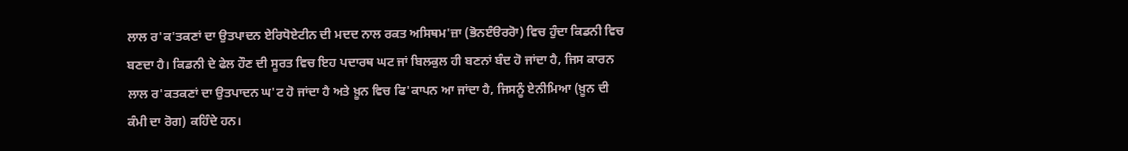ਲਾਲ ਰ'ਕ'ਤਕਣਾਂ ਦਾ ਉਤਪਾਦਨ ਏਰਿਧੋਏਟੀਨ ਦੀ ਮਦਦ ਨਾਲ ਰਕਤ ਅਸਿਥਮ'ਜ਼ਾ (ਭੋਨੲੰੳਰਰੋਾ) ਵਿਚ ਹੁੰਦਾ ਕਿਡਨੀ ਵਿਚ ਬਣਦਾ ਹੈ। ਕਿਡਨੀ ਦੇ ਫੇਲ ਹੌਣ ਦੀ ਸੂਰਤ ਵਿਚ ਇਹ ਪਦਾਰਥ ਘਟ ਜਾਂ ਬਿਲਕੁਲ ਹੀ ਬਣਨਾਂ ਬੰਦ ਹੋ ਜਾਂਦਾ ਹੈ, ਜਿਸ ਕਾਰਨ ਲਾਲ ਰ'ਕਤਕਣਾਂ ਦਾ ਉਤਪਾਦਨ ਘ'ਟ ਹੋ ਜਾਂਦਾ ਹੈ ਅਤੇ ਖ਼ੂਨ ਵਿਚ ਫਿ'ਕਾਪਨ ਆ ਜਾਂਦਾ ਹੈ, ਜਿਸਨੂੰ ਏਨੀਮਿਆ (ਖ਼ੂਨ ਦੀ ਕੰਮੀ ਦਾ ਰੋਗ) ਕਹਿੰਦੇ ਹਨ।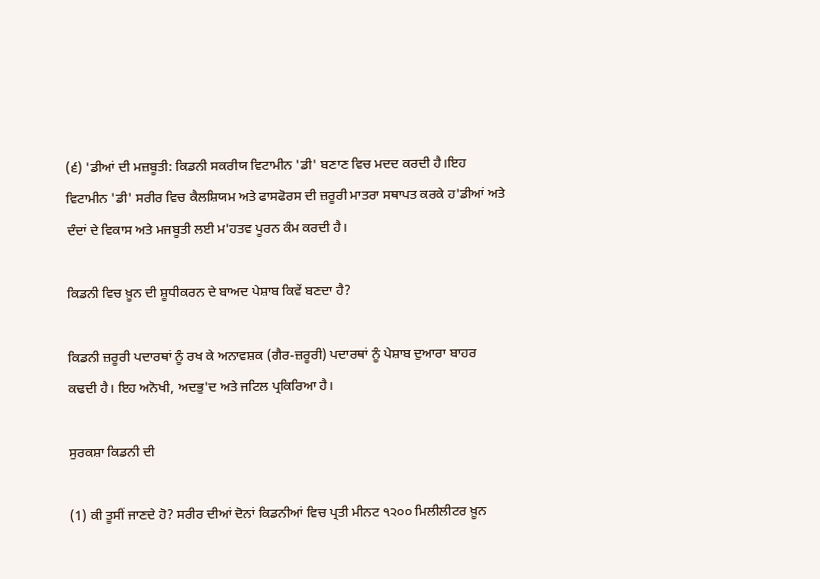(੬) 'ਡੀਆਂ ਦੀ ਮਜ਼ਬੂਤੀ: ਕਿਡਨੀ ਸਕਰੀਯ ਵਿਟਾਮੀਨ 'ਡੀ' ਬਣਾਣ ਵਿਚ ਮਦਦ ਕਰਦੀ ਹੈ।ਇਹ ਵਿਟਾਮੀਨ 'ਡੀ' ਸਰੀਰ ਵਿਚ ਕੈਲਸ਼ਿਯਮ ਅਤੇ ਫਾਸਫੋਰਸ ਦੀ ਜ਼ਰੂਰੀ ਮਾਤਰਾ ਸਥਾਪਤ ਕਰਕੇ ਹ'ਡੀਆਂ ਅਤੇ ਦੰਦਾਂ ਦੇ ਵਿਕਾਸ ਅਤੇ ਮਜਬੂਤੀ ਲਈ ਮ'ਹਤਵ ਪੂਰਨ ਕੰਮ ਕਰਦੀ ਹੈ।

ਕਿਡਨੀ ਵਿਚ ਖ਼ੂਨ ਦੀ ਸ਼ੂਧੀਕਰਨ ਦੇ ਬਾਅਦ ਪੇਸ਼ਾਬ ਕਿਵੇਂ ਬਣਦਾ ਹੈ?

ਕਿਡਨੀ ਜ਼ਰੂਰੀ ਪਦਾਰਥਾਂ ਨੂੰ ਰਖ ਕੇ ਅਨਾਵਸ਼ਕ (ਗੈਰ-ਜ਼ਰੂਰੀ) ਪਦਾਰਥਾਂ ਨੂੰ ਪੇਸ਼ਾਬ ਦੁਆਰਾ ਬਾਹਰ ਕਢਦੀ ਹੈ। ਇਹ ਅਨੋਖੀ, ਅਦਭੁ'ਦ ਅਤੇ ਜਟਿਲ ਪ੍ਰਕਿਰਿਆ ਹੈ।

ਸੁਰਕਸ਼ਾ ਕਿਡਨੀ ਦੀ

(1) ਕੀ ਤੂਸੀਂ ਜਾਣਦੇ ਹੋ? ਸਰੀਰ ਦੀਆਂ ਦੋਨਾਂ ਕਿਡਨੀਆਂ ਵਿਚ ਪ੍ਰਤੀ ਮੀਨਟ ੧੨੦੦ ਮਿਲੀਲੀਟਰ ਖ਼ੂਨ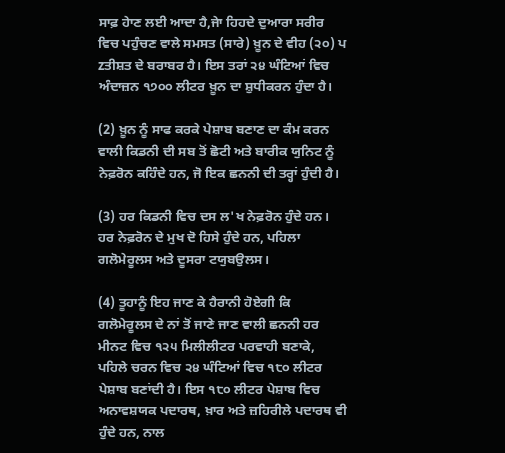ਸਾਫ਼ ਹੇਾਣ ਲਈ ਆਦਾ ਹੈ,ਜੇਾ ਹਿਹਦੇ ਦੁਆਰਾ ਸਰੀਰ ਵਿਚ ਪਹੁੰਚਣ ਵਾਲੇ ਸਮਸਤ (ਸਾਰੇ) ਖ਼ੂਨ ਦੇ ਵੀਹ (੨੦) ਪ zਤੀਸ਼ਤ ਦੇ ਬਰਾਬਰ ਹੈ। ਇਸ ਤਰਾਂ ੨੪ ਘੰਟਿਆਂ ਵਿਚ ਅੰਦਾਜ਼ਨ ੧੭੦੦ ਲੀਟਰ ਖ਼ੂਨ ਦਾ ਸ਼ੁਧੀਕਰਨ ਹੁੰਦਾ ਹੈ।

(2) ਖ਼ੂਨ ਨੂੰ ਸਾਫ ਕਰਕੇ ਪੇਸ਼ਾਬ ਬਣਾਣ ਦਾ ਕੰਮ ਕਰਨ ਵਾਲੀ ਕਿਡਨੀ ਦੀ ਸਬ ਤੋਂ ਛੋਟੀ ਅਤੇ ਬਾਰੀਕ ਯੁਨਿਟ ਨੂੰ ਨੇਫ਼ਰੋਨ ਕਹਿੰਦੇ ਹਨ, ਜੋ ਇਕ ਛਨਨੀ ਦੀ ਤਰ੍ਹਾਂ ਹੁੰਦੀ ਹੈ।

(3) ਹਰ ਕਿਡਨੀ ਵਿਚ ਦਸ ਲ'ਖ ਨੇਫ਼ਰੋਨ ਹੁੰਦੇ ਹਨ। ਹਰ ਨੇਫ਼ਰੋਨ ਦੇ ਮੁਖ ਦੋ ਹਿਸੇ ਹੁੰਦੇ ਹਨ, ਪਹਿਲਾ ਗਲੋਮੇਰੂਲਸ ਅਤੇ ਦੂਸਰਾ ਟਯੁਬਉਲਸ।

(4) ਤੂਹਾਨੂੰ ਇਹ ਜਾਣ ਕੇ ਹੈਰਾਨੀ ਹੋਏਗੀ ਕਿ ਗਲੋਮੇਰੂਲਸ ਦੇ ਨਾਂ ਤੋਂ ਜਾਣੇ ਜਾਣ ਵਾਲੀ ਛਨਨੀ ਹਰ ਮੀਨਟ ਵਿਚ ੧੨੫ ਮਿਲੀਲੀਟਰ ਪਰਵਾਹੀ ਬਣਾਕੇ, ਪਹਿਲੇ ਚਰਨ ਵਿਚ ੨੪ ਘੰਟਿਆਂ ਵਿਚ ੧੮੦ ਲੀਟਰ ਪੇਸ਼ਾਬ ਬਣਾਂਦੀ ਹੈ। ਇਸ ੧੮੦ ਲੀਟਰ ਪੇਸ਼ਾਬ ਵਿਚ ਅਨਾਵਸ਼ਯਕ ਪਦਾਰਥ, ਖ਼ਾਰ ਅਤੇ ਜ਼ਹਿਰੀਲੇ ਪਦਾਰਥ ਵੀ ਹੁੰਦੇ ਹਨ, ਨਾਲ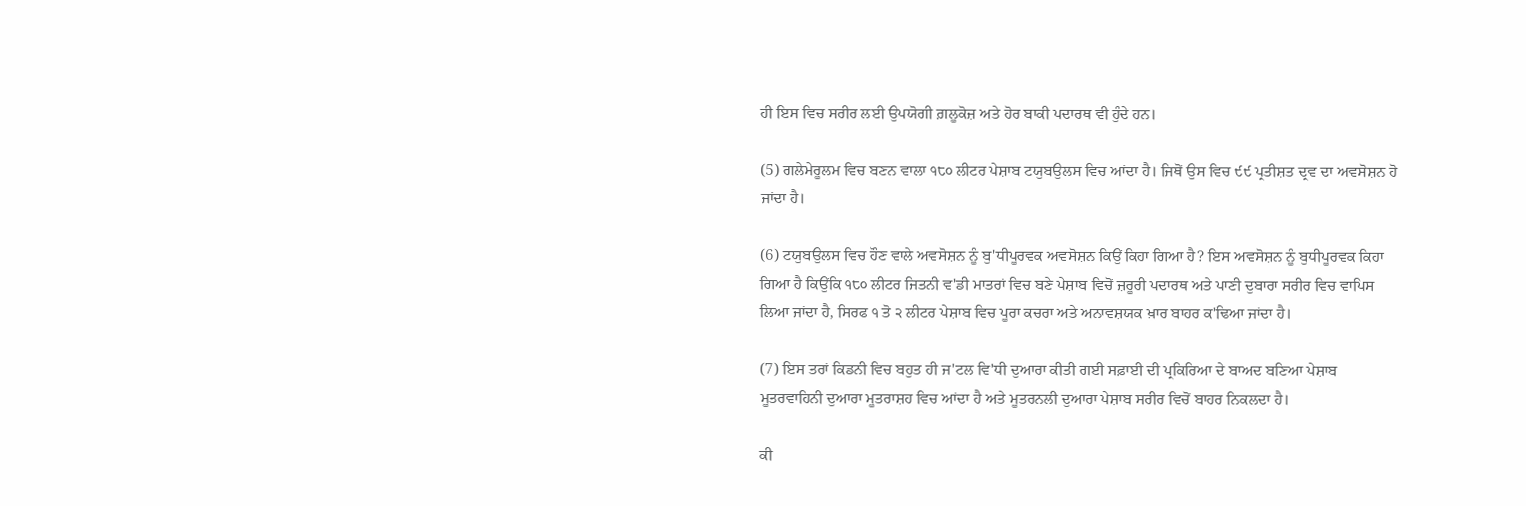ਹੀ ਇਸ ਵਿਚ ਸਰੀਰ ਲਈ ਉਪਯੋਗੀ ਗ਼ਲੂਕੋਜ਼ ਅਤੇ ਹੋਰ ਬਾਕੀ ਪਦਾਰਥ ਵੀ ਹੁੰਦੇ ਹਨ।

(5) ਗਲੇਮੇਰੂਲਮ ਵਿਚ ਬਣਨ ਵਾਲਾ ੧੮੦ ਲੀਟਰ ਪੇਸ਼ਾਬ ਟਯੁਬਉਲਸ ਵਿਚ ਆਂਦਾ ਹੈ। ਜਿਥੋਂ ਉਸ ਵਿਚ ੯੯ ਪ੍ਰਤੀਸ਼ਤ ਦ੍ਰਵ ਦਾ ਅਵਸੋਸ਼ਨ ਹੋ ਜਾਂਦਾ ਹੈ।

(6) ਟਯੁਬਉਲਸ ਵਿਚ ਹੌਣ ਵਾਲੇ ਅਵਸੋਸ਼ਨ ਨੂੰ ਬੁ'ਧੀਪੂਰਵਕ ਅਵਸੋਸ਼ਨ ਕਿਉਂ ਕਿਹਾ ਗਿਆ ਹੈ? ਇਸ ਅਵਸੋਸ਼ਨ ਨੂੰ ਬੁਧੀਪੂਰਵਕ ਕਿਹਾ ਗਿਆ ਹੈ ਕਿਉਂਕਿ ੧੮੦ ਲੀਟਰ ਜਿਤਨੀ ਵ'ਡੀ ਮਾਤਰਾਂ ਵਿਚ ਬਣੇ ਪੇਸ਼ਾਬ ਵਿਚੋਂ ਜ਼ਰੂਰੀ ਪਦਾਰਥ ਅਤੇ ਪਾਣੀ ਦੁਬਾਰਾ ਸਰੀਰ ਵਿਚ ਵਾਪਿਸ ਲਿਆ ਜਾਂਦਾ ਹੈ, ਸਿਰਫ ੧ ਤੋ ੨ ਲੀਟਰ ਪੇਸ਼ਾਬ ਵਿਚ ਪੂਰਾ ਕਚਰਾ ਅਤੇ ਅਨਾਵਸ਼ਯਕ ਖ਼ਾਰ ਬਾਹਰ ਕ'ਢਿਆ ਜਾਂਦਾ ਹੈ।

(7) ਇਸ ਤਰਾਂ ਕਿਡਨੀ ਵਿਚ ਬਹੁਤ ਹੀ ਜ'ਟਲ ਵਿ'ਧੀ ਦੁਆਰਾ ਕੀਤੀ ਗਈ ਸਫ਼ਾਈ ਦੀ ਪ੍ਰਕਿਰਿਆ ਦੇ ਬਾਅਦ ਬਣਿਆ ਪੇਸ਼ਾਬ ਮੂਤਰਵਾਹਿਨੀ ਦੁਆਰਾ ਮੂਤਰਾਸ਼ਹ ਵਿਚ ਆਂਦਾ ਹੈ ਅਤੇ ਮੂਤਰਨਲੀ ਦੁਆਰਾ ਪੇਸ਼ਾਬ ਸਰੀਰ ਵਿਚੋਂ ਬਾਹਰ ਨਿਕਲਦਾ ਹੈ।

ਕੀ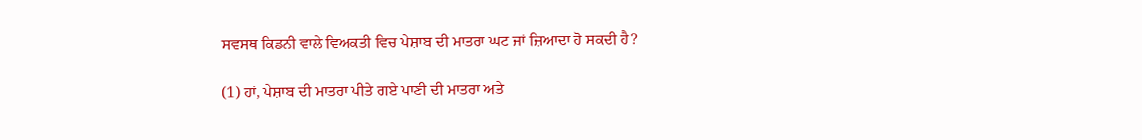ਸਵਸਥ ਕਿਡਨੀ ਵਾਲੇ ਵਿਅਕਤੀ ਵਿਚ ਪੇਸ਼ਾਬ ਦੀ ਮਾਤਰਾ ਘਟ ਜਾਂ ਜ਼ਿਆਦਾ ਹੋ ਸਕਦੀ ਹੈ?

(1) ਹਾਂ, ਪੇਸ਼ਾਬ ਦੀ ਮਾਤਰਾ ਪੀਤੇ ਗਏ ਪਾਣੀ ਦੀ ਮਾਤਰਾ ਅਤੇ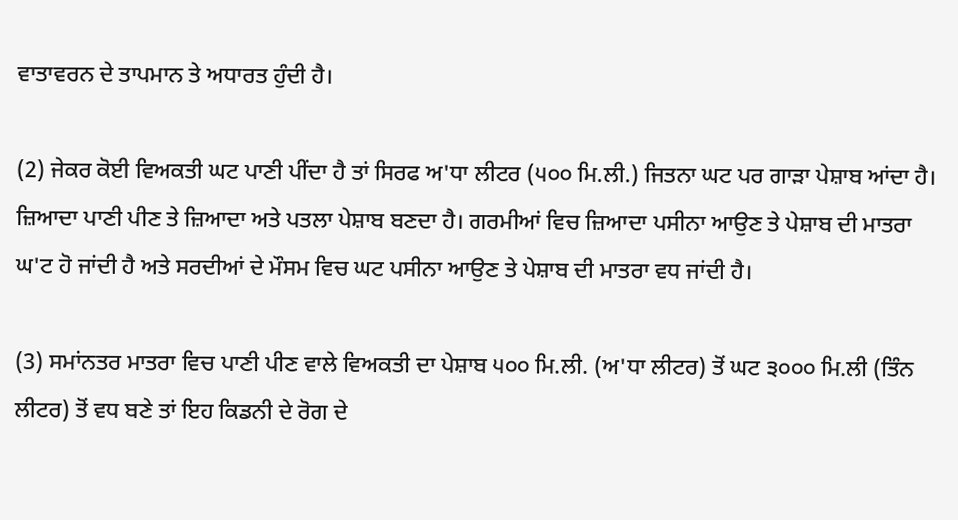ਵਾਤਾਵਰਨ ਦੇ ਤਾਪਮਾਨ ਤੇ ਅਧਾਰਤ ਹੁੰਦੀ ਹੈ।

(2) ਜੇਕਰ ਕੋਈ ਵਿਅਕਤੀ ਘਟ ਪਾਣੀ ਪੀਂਦਾ ਹੈ ਤਾਂ ਸਿਰਫ ਅ'ਧਾ ਲੀਟਰ (੫੦੦ ਮਿ.ਲੀ.) ਜਿਤਨਾ ਘਟ ਪਰ ਗਾੜਾ ਪੇਸ਼ਾਬ ਆਂਦਾ ਹੈ। ਜ਼ਿਆਦਾ ਪਾਣੀ ਪੀਣ ਤੇ ਜ਼ਿਆਦਾ ਅਤੇ ਪਤਲਾ ਪੇਸ਼ਾਬ ਬਣਦਾ ਹੈ। ਗਰਮੀਆਂ ਵਿਚ ਜ਼ਿਆਦਾ ਪਸੀਨਾ ਆਉਣ ਤੇ ਪੇਸ਼ਾਬ ਦੀ ਮਾਤਰਾ ਘ'ਟ ਹੋ ਜਾਂਦੀ ਹੈ ਅਤੇ ਸਰਦੀਆਂ ਦੇ ਮੌਸਮ ਵਿਚ ਘਟ ਪਸੀਨਾ ਆਉਣ ਤੇ ਪੇਸ਼ਾਬ ਦੀ ਮਾਤਰਾ ਵਧ ਜਾਂਦੀ ਹੈ।

(3) ਸਮਾਂਨਤਰ ਮਾਤਰਾ ਵਿਚ ਪਾਣੀ ਪੀਣ ਵਾਲੇ ਵਿਅਕਤੀ ਦਾ ਪੇਸ਼ਾਬ ੫੦੦ ਮਿ.ਲੀ. (ਅ'ਧਾ ਲੀਟਰ) ਤੋਂ ਘਟ ੩੦੦੦ ਮਿ.ਲੀ (ਤਿੰਨ ਲੀਟਰ) ਤੋਂ ਵਧ ਬਣੇ ਤਾਂ ਇਹ ਕਿਡਨੀ ਦੇ ਰੋਗ ਦੇ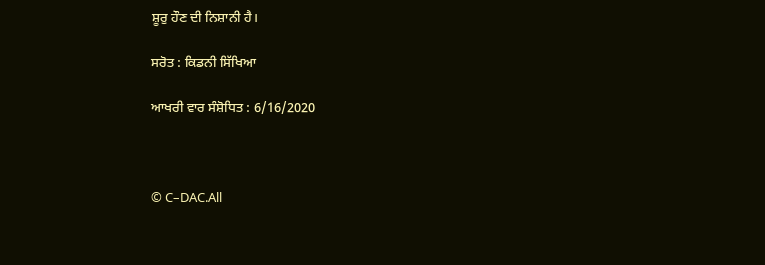ਸ਼ੂਰੁ ਹੌਣ ਦੀ ਨਿਸ਼ਾਨੀ ਹੈ।

ਸਰੋਤ : ਕਿਡਨੀ ਸਿੱਖਿਆ

ਆਖਰੀ ਵਾਰ ਸੰਸ਼ੋਧਿਤ : 6/16/2020



© C–DAC.All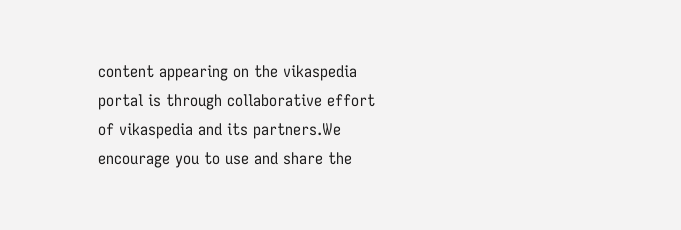content appearing on the vikaspedia portal is through collaborative effort of vikaspedia and its partners.We encourage you to use and share the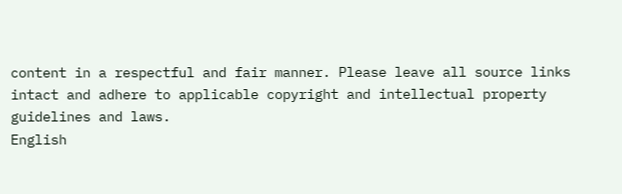content in a respectful and fair manner. Please leave all source links intact and adhere to applicable copyright and intellectual property guidelines and laws.
English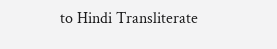to Hindi Transliterate